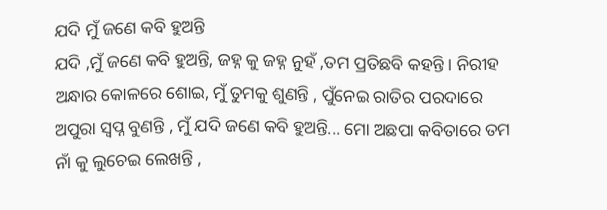ଯଦି ମୁଁ ଜଣେ କବି ହୁଅନ୍ତି
ଯଦି ,ମୁଁ ଜଣେ କବି ହୁଅନ୍ତି, ଜହ୍ନ କୁ ଜହ୍ନ ନୁହଁ ,ତମ ପ୍ରତିଛବି କହନ୍ତି । ନିରୀହ ଅନ୍ଧାର କୋଳରେ ଶୋଇ, ମୁଁ ତୁମକୁ ଶୁଣନ୍ତି , ପୁଁନେଇ ରାତିର ପରଦାରେ ଅପୁରା ସ୍ୱପ୍ନ ବୁଣନ୍ତି , ମୁଁ ଯଦି ଜଣେ କବି ହୁଅନ୍ତି... ମୋ ଅଛପା କବିତାରେ ତମ ନାଁ କୁ ଲୁଚେଇ ଲେଖନ୍ତି ,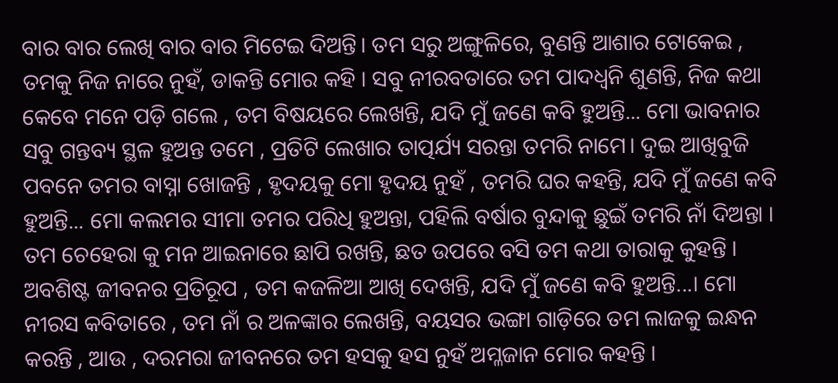ବାର ବାର ଲେଖି ବାର ବାର ମିଟେଇ ଦିଅନ୍ତି। ତମ ସରୁ ଅଙ୍ଗୁଳିରେ, ବୁଣନ୍ତି ଆଶାର ଟୋକେଇ , ତମକୁ ନିଜ ନାରେ ନୁହଁ, ଡାକନ୍ତି ମୋର କହି । ସବୁ ନୀରବତାରେ ତମ ପାଦଧ୍ଵନି ଶୁଣନ୍ତି, ନିଜ କଥା କେବେ ମନେ ପଡ଼ି ଗଲେ , ତମ ବିଷୟରେ ଲେଖନ୍ତି, ଯଦି ମୁଁ ଜଣେ କବି ହୁଅନ୍ତି... ମୋ ଭାବନାର ସବୁ ଗନ୍ତବ୍ୟ ସ୍ଥଳ ହୁଅନ୍ତ ତମେ , ପ୍ରତିଟି ଲେଖାର ତାତ୍ପର୍ଯ୍ୟ ସରନ୍ତା ତମରି ନାମେ। ଦୁଇ ଆଖିବୁଜି ପବନେ ତମର ବାସ୍ନା ଖୋଜନ୍ତି , ହୃଦୟକୁ ମୋ ହୃଦୟ ନୁହଁ , ତମରି ଘର କହନ୍ତି, ଯଦି ମୁଁ ଜଣେ କବି ହୁଅନ୍ତି... ମୋ କଲମର ସୀମା ତମର ପରିଧି ହୁଅନ୍ତା, ପହିଲି ବର୍ଷାର ବୁନ୍ଦାକୁ ଛୁଇଁ ତମରି ନାଁ ଦିଅନ୍ତା । ତମ ଚେହେରା କୁ ମନ ଆଇନାରେ ଛାପି ରଖନ୍ତି, ଛତ ଉପରେ ବସି ତମ କଥା ତାରାକୁ କୁହନ୍ତି । ଅବଶିଷ୍ଟ ଜୀବନର ପ୍ରତିରୂପ , ତମ କଜଳିଆ ଆଖି ଦେଖନ୍ତି, ଯଦି ମୁଁ ଜଣେ କବି ହୁଅନ୍ତି...। ମୋ ନୀରସ କବିତାରେ , ତମ ନାଁ ର ଅଳଙ୍କାର ଲେଖନ୍ତି, ବୟସର ଭଙ୍ଗା ଗାଡ଼ିରେ ତମ ଲାଜକୁ ଇନ୍ଧନ କରନ୍ତି , ଆଉ , ଦରମରା ଜୀବନରେ ତମ ହସକୁ ହସ ନୁହଁ ଅମ୍ଳଜାନ ମୋର କହନ୍ତି ।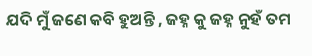ଯଦି ମୁଁ ଜଣେ କବି ହୁଅନ୍ତି , ଜହ୍ନ କୁ ଜହ୍ନ ନୁହଁ ତମ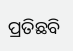ପ୍ରତିଛବି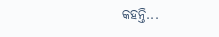କହନ୍ତି...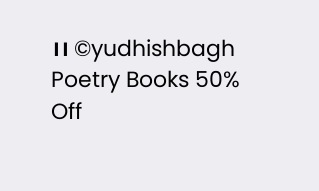।। ©yudhishbagh
Poetry Books 50% Off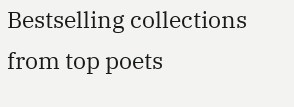Bestselling collections from top poets